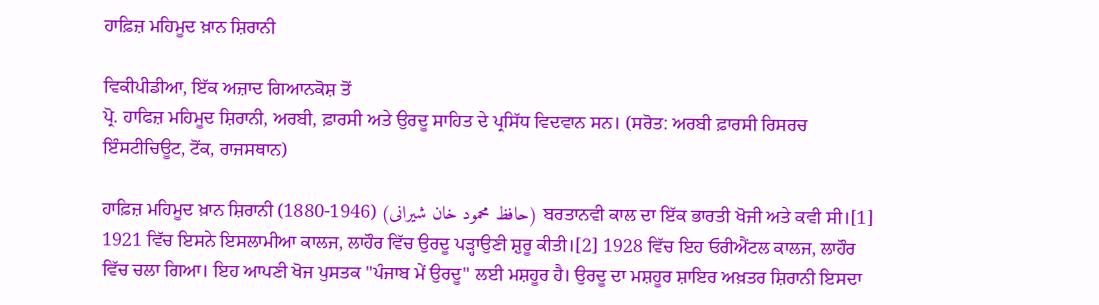ਹਾਫ਼ਿਜ਼ ਮਹਿਮੂਦ ਖ਼ਾਨ ਸ਼ਿਰਾਨੀ

ਵਿਕੀਪੀਡੀਆ, ਇੱਕ ਅਜ਼ਾਦ ਗਿਆਨਕੋਸ਼ ਤੋਂ
ਪ੍ਰੋ. ਹਾਫਿਜ਼ ਮਹਿਮੂਦ ਸ਼ਿਰਾਨੀ, ਅਰਬੀ, ਫ਼ਾਰਸੀ ਅਤੇ ਉਰਦੂ ਸਾਹਿਤ ਦੇ ਪ੍ਰਸਿੱਧ ਵਿਦਵਾਨ ਸਨ। (ਸਰੋਤ: ਅਰਬੀ ਫ਼ਾਰਸੀ ਰਿਸਰਚ ਇੰਸਟੀਚਿਊਟ, ਟੋਂਕ, ਰਾਜਸਥਾਨ)

ਹਾਫ਼ਿਜ਼ ਮਹਿਮੂਦ ਖ਼ਾਨ ਸ਼ਿਰਾਨੀ (1880-1946) (حافظ محمود خان شیرانی) ਬਰਤਾਨਵੀ ਕਾਲ ਦਾ ਇੱਕ ਭਾਰਤੀ ਖੋਜੀ ਅਤੇ ਕਵੀ ਸੀ।[1] 1921 ਵਿੱਚ ਇਸਨੇ ਇਸਲਾਮੀਆ ਕਾਲਜ, ਲਾਹੌਰ ਵਿੱਚ ਉਰਦੂ ਪੜ੍ਹਾਉਣੀ ਸ਼ੁਰੂ ਕੀਤੀ।[2] 1928 ਵਿੱਚ ਇਹ ਓਰੀਐਂਟਲ ਕਾਲਜ, ਲਾਹੌਰ ਵਿੱਚ ਚਲਾ ਗਿਆ। ਇਹ ਆਪਣੀ ਖੋਜ ਪੁਸਤਕ "ਪੰਜਾਬ ਮੇਂ ਉਰਦੂ" ਲਈ ਮਸ਼ਹੂਰ ਹੈ। ਉਰਦੂ ਦਾ ਮਸ਼ਹੂਰ ਸ਼ਾਇਰ ਅਖ਼ਤਰ ਸ਼ਿਰਾਨੀ ਇਸਦਾ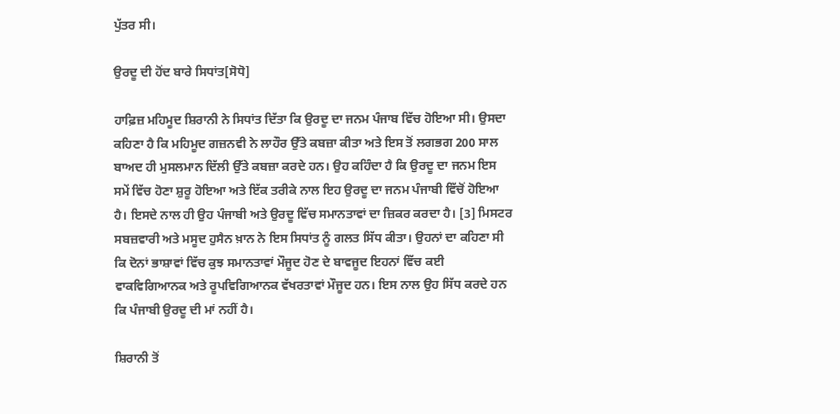ਪੁੱਤਰ ਸੀ।

ਉਰਦੂ ਦੀ ਹੋਂਦ ਬਾਰੇ ਸਿਧਾਂਤ[ਸੋਧੋ]

ਹਾਫ਼ਿਜ਼ ਮਹਿਮੂਦ ਸ਼ਿਰਾਨੀ ਨੇ ਸਿਧਾਂਤ ਦਿੱਤਾ ਕਿ ਉਰਦੂ ਦਾ ਜਨਮ ਪੰਜਾਬ ਵਿੱਚ ਹੋਇਆ ਸੀ। ਉਸਦਾ ਕਹਿਣਾ ਹੈ ਕਿ ਮਹਿਮੂਦ ਗਜ਼ਨਵੀ ਨੇ ਲਾਹੌਰ ਉੱਤੇ ਕਬਜ਼ਾ ਕੀਤਾ ਅਤੇ ਇਸ ਤੋਂ ਲਗਭਗ 200 ਸਾਲ ਬਾਅਦ ਹੀ ਮੁਸਲਮਾਨ ਦਿੱਲੀ ਉੱਤੇ ਕਬਜ਼ਾ ਕਰਦੇ ਹਨ। ਉਹ ਕਹਿੰਦਾ ਹੈ ਕਿ ਉਰਦੂ ਦਾ ਜਨਮ ਇਸ ਸਮੇਂ ਵਿੱਚ ਹੋਣਾ ਸ਼ੁਰੂ ਹੋਇਆ ਅਤੇ ਇੱਕ ਤਰੀਕੇ ਨਾਲ ਇਹ ਉਰਦੂ ਦਾ ਜਨਮ ਪੰਜਾਬੀ ਵਿੱਚੋਂ ਹੋਇਆ ਹੈ। ਇਸਦੇ ਨਾਲ ਹੀ ਉਹ ਪੰਜਾਬੀ ਅਤੇ ਉਰਦੂ ਵਿੱਚ ਸਮਾਨਤਾਵਾਂ ਦਾ ਜ਼ਿਕਰ ਕਰਦਾ ਹੈ। [3] ਮਿਸਟਰ ਸਬਜ਼ਵਾਰੀ ਅਤੇ ਮਸੂਦ ਹੁਸੈਨ ਖ਼ਾਨ ਨੇ ਇਸ ਸਿਧਾਂਤ ਨੂੰ ਗਲਤ ਸਿੱਧ ਕੀਤਾ। ਉਹਨਾਂ ਦਾ ਕਹਿਣਾ ਸੀ ਕਿ ਦੋਨਾਂ ਭਾਸ਼ਾਵਾਂ ਵਿੱਚ ਕੁਝ ਸਮਾਨਤਾਵਾਂ ਮੌਜੂਦ ਹੋਣ ਦੇ ਬਾਵਜੂਦ ਇਹਨਾਂ ਵਿੱਚ ਕਈ ਵਾਕਵਿਗਿਆਨਕ ਅਤੇ ਰੂਪਵਿਗਿਆਨਕ ਵੱਖਰਤਾਵਾਂ ਮੌਜੂਦ ਹਨ। ਇਸ ਨਾਲ ਉਹ ਸਿੱਧ ਕਰਦੇ ਹਨ ਕਿ ਪੰਜਾਬੀ ਉਰਦੂ ਦੀ ਮਾਂ ਨਹੀਂ ਹੈ।

ਸ਼ਿਰਾਨੀ ਤੋਂ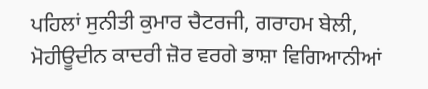ਪਹਿਲਾਂ ਸੁਨੀਤੀ ਕੁਮਾਰ ਚੈਟਰਜੀ, ਗਰਾਹਮ ਬੇਲੀ, ਮੋਹੀਊਦੀਨ ਕਾਦਰੀ ਜ਼ੋਰ ਵਰਗੇ ਭਾਸ਼ਾ ਵਿਗਿਆਨੀਆਂ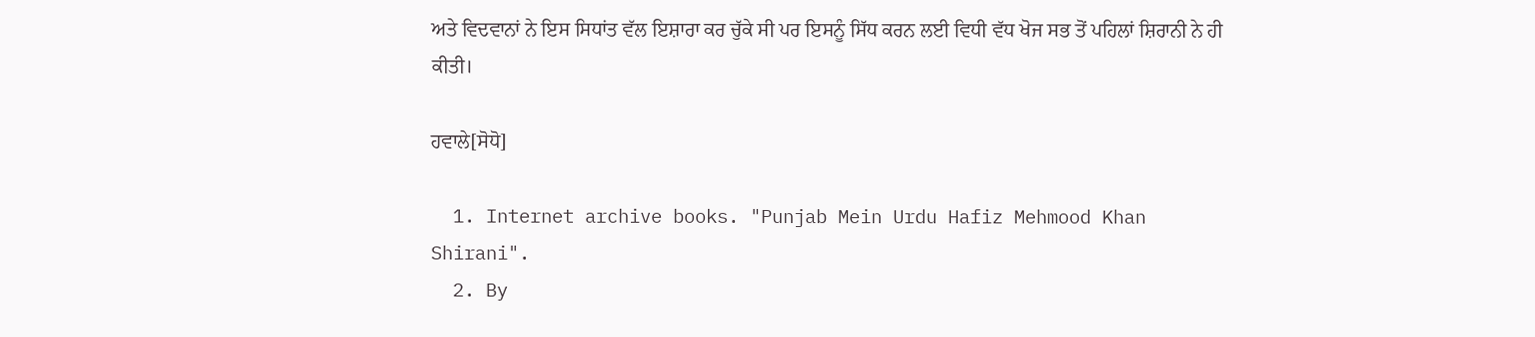ਅਤੇ ਵਿਦਵਾਨਾਂ ਨੇ ਇਸ ਸਿਧਾਂਤ ਵੱਲ ਇਸ਼ਾਰਾ ਕਰ ਚੁੱਕੇ ਸੀ ਪਰ ਇਸਨੂੰ ਸਿੱਧ ਕਰਨ ਲਈ ਵਿਧੀ ਵੱਧ ਖੋਜ ਸਭ ਤੋਂ ਪਹਿਲਾਂ ਸ਼ਿਰਾਨੀ ਨੇ ਹੀ ਕੀਤੀ।

ਹਵਾਲੇ[ਸੋਧੋ]

  1. Internet archive books. "Punjab Mein Urdu Hafiz Mehmood Khan Shirani".
  2. By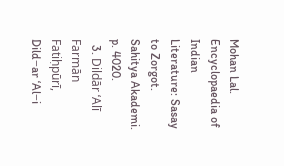Mohan Lal. Encyclopaedia of Indian Literature: Sasay to Zorgot. Sahitya Akademi. p. 4020.
  3. Dildār ʻAlī Farmān Fatiḥpūrī, Dild−ar ʻAl−i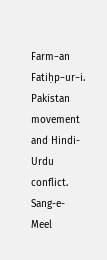Farm−an Fatiḥp−ur−i. Pakistan movement and Hindi-Urdu conflict. Sang-e-Meel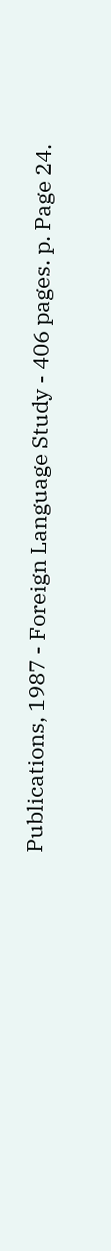Publications, 1987 - Foreign Language Study - 406 pages. p. Page 24.